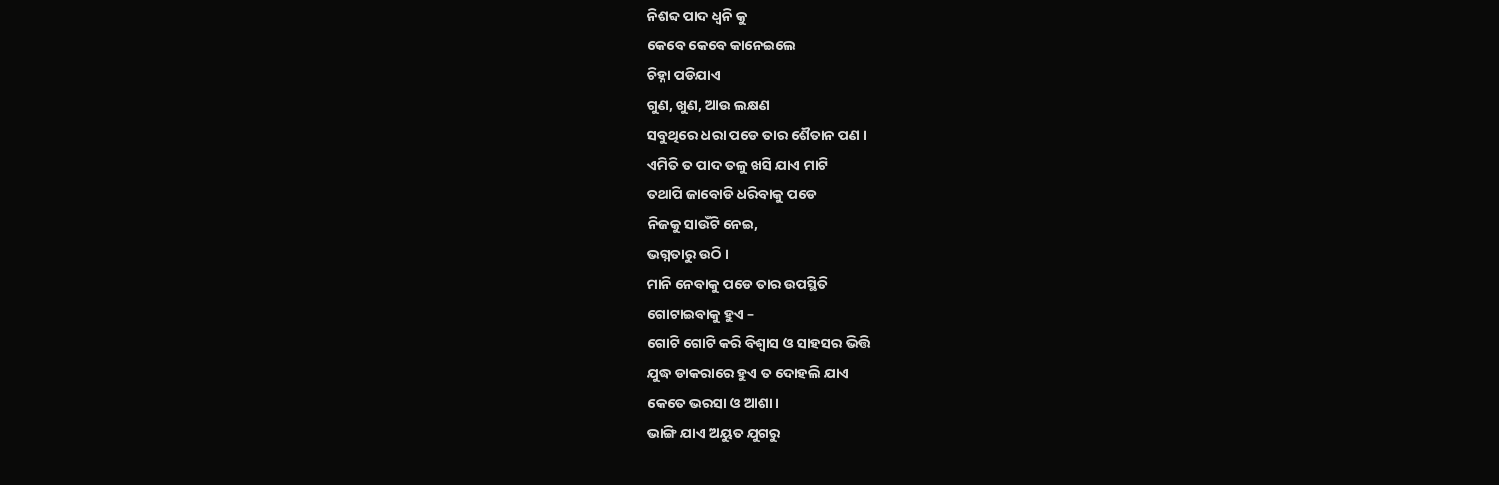ନିଶବ୍ଦ ପାଦ ଧ୍ଵନି କୁ
କେବେ କେବେ କାନେଇଲେ
ଚିହ୍ନା ପଡିଯାଏ
ଗୁଣ, ଖୁଣ, ଆଉ ଲକ୍ଷଣ
ସବୁଥିରେ ଧରା ପଡେ ତାର ଶୈତାନ ପଣ ।
ଏମିତି ତ ପାଦ ତଳୁ ଖସି ଯାଏ ମାଟି
ତଥାପି ଜାବୋଡି ଧରିବାକୁ ପଡେ
ନିଜକୁ ସାଉଁଟି ନେଇ,
ଭଗ୍ନତାରୁ ଉଠି ।
ମାନି ନେବାକୁ ପଡେ ତାର ଉପସ୍ଥିତି
ଗୋଟାଇବାକୁ ହୁଏ –
ଗୋଟି ଗୋଟି କରି ବିଶ୍ୱାସ ଓ ସାହସର ଭିତ୍ତି
ଯୁଦ୍ଧ ଡାକରାରେ ହୁଏ ତ ଦୋହଲି ଯାଏ
କେତେ ଭରସା ଓ ଆଶା।
ଭାଙ୍ଗି ଯାଏ ଅୟୁତ ଯୁଗରୁ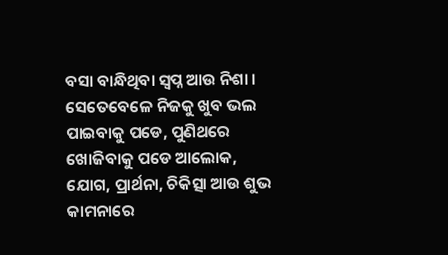ବସା ବାନ୍ଧିଥିବା ସ୍ୱପ୍ନ ଆଉ ନିଶା ।
ସେତେବେଳେ ନିଜକୁ ଖୁବ ଭଲ ପାଇବାକୁ ପଡେ, ପୁଣିଥରେ
ଖୋଜିବାକୁ ପଡେ ଆଲୋକ,
ଯୋଗ, ପ୍ରାର୍ଥନା, ଚିକିତ୍ସା ଆଉ ଶୁଭ କାମନାରେ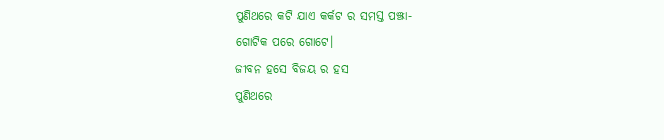ପୁଣିଥରେ କଟି ଯାଏ କର୍କଟ ର ସମସ୍ତ ପଞ୍ଝା-
ଗୋଟିକ ପରେ ଗୋଟେ।
ଜୀବନ ହସେ ବିଜୟ ର ହସ
ପୁଣିଥରେ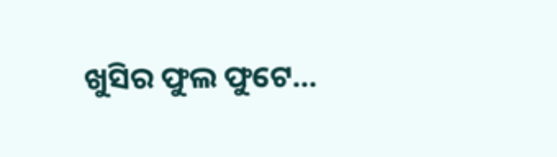ଖୁସିର ଫୁଲ ଫୁଟେ…